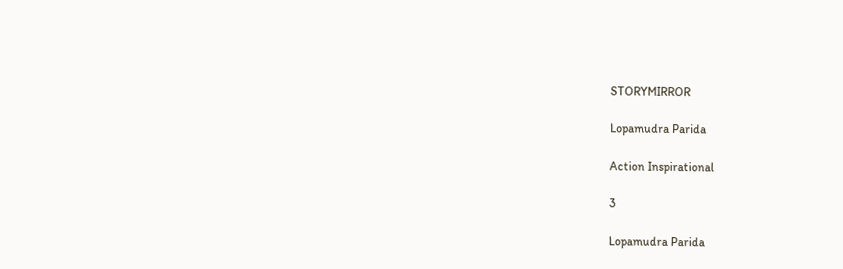STORYMIRROR

Lopamudra Parida

Action Inspirational

3

Lopamudra Parida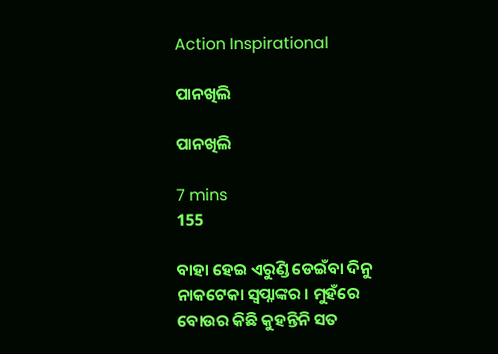Action Inspirational

ପାନଖିଲି

ପାନଖିଲି

7 mins
155

ବାହା ହେଇ ଏରୁଣ୍ଡି ଡେଇଁବା ଦିନୁ ନାକଟେକା ସ୍ବପ୍ନାଙ୍କର । ମୁହଁରେ ବୋଉର କିଛି କୁହନ୍ତିନି ସତ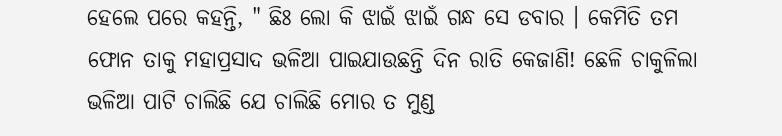ହେଲେ ପରେ କହନ୍ତି, " ଛିଃ ଲୋ କି ଝାଇଁ ଝାଇଁ ଗନ୍ଧ ସେ ଡବାର । କେମିତି ତମ ଫୋନ ତାକୁ ମହାପ୍ରସାଦ ଭଳିଆ ପାଇଯାଉଛନ୍ତି ଦିନ ରାତି କେଜାଣି! ଛେଳି ଚାକୁଳିଲା ଭଳିଆ ପାଟି ଚାଲିଛି ଯେ ଚାଲିଛି ମୋର ତ ମୁଣ୍ଡ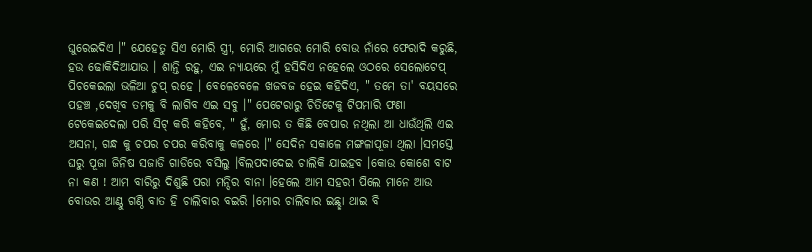ଘୁରେଇଦିଏ ।" ଯେହେତୁ ସିଏ ମୋରି ସ୍ତ୍ରୀ, ମୋରି ଆଗରେ ମୋରି ବୋଉ ନାଁରେ ଫେରାଦି କରୁଛି, ହଉ ଢୋକିଦିଆଯାଉ । ଶାନ୍ତି ରହୁ, ଏଇ ନ୍ଯାୟରେ ମୁଁ ହସିଦିଏ ନହେଲେ ଓଠରେ ସେଲୋଟେପ୍ ପିଚକେଇଲା ଭଳିଆ ଚୁପ୍ ରହେ । ବେଳେବେଳେ ଖଜବଜ ହେଇ କହିଦିଏ, " ତମେ ତା' ବୟସରେ ପହଞ୍ଚ ,ଦେଖିବ ତମକୁ ବି ଲାଗିବ ଏଇ ସବୁ ।" ପେଟେରାରୁ ଚିତିଟେକୁ ଟିପମାରି ଫଣା ଟେକେଇଦେଲା ପରି ସିଟ୍ କରି କହିବେ, " ହୁଁ, ମୋର ତ କିଛି ବେପାର ନଥିଲା ଆ ଧାଉଁଥିଲି ଏଇ ଅସନା, ଗନ୍ଧ କୁ ଚପର ଚପର କରିବାକୁ କଳରେ ।" ସେଦିନ ସକାଳେ ମଙ୍ଗଳାପୂଜା ଥିଲା ।ସମସ୍ତେ ଘରୁ ପୂଜା ଜିନିଷ ସଜାଡି ଗାଡିରେ ବସିଲୁ ।ବିଲପଦାଦେଇ ଚାଲିକି ଯାଇହବ ।କୋଉ କୋଶେ ବାଟ ନା କଣ ! ଆମ ବାରିରୁ ଦିଶୁଛି ପରା ମନ୍ଦିର ବାନା ।ହେଲେ ଆମ ସହରୀ ପିଲେ ମାନେ ଆଉ ବୋଉର ଆଣ୍ଠୁ ଗଣ୍ଠି ବାତ ହି ଚାଲିବାର ବଇରି ।ମୋର ଚାଲିବାର ଇଛ୍ଛା ଥାଇ ବି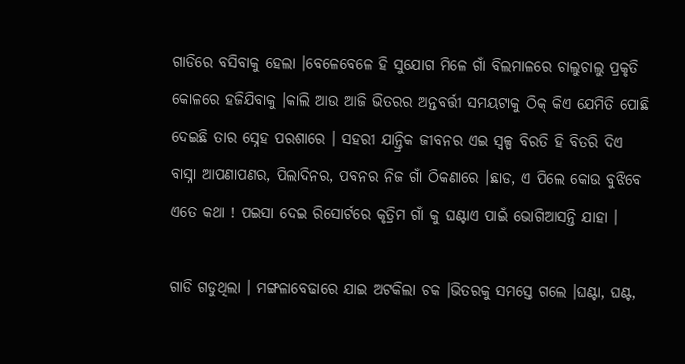ଗାଡିରେ ବସିବାକୁ ହେଲା ।ବେଳେବେଳେ ହି ସୁଯୋଗ ମିଳେ ଗାଁ ବିଲମାଳରେ ଚାଲୁଚାଲୁ ପ୍ରକୃତି କୋଳରେ ହଜିଯିବାକୁ ।କାଲି ଆଉ ଆଜି ଭିତରର ଅନ୍ତବର୍ତ୍ତୀ ସମୟଟାକୁ ଠିକ୍ କିଏ ଯେମିତି ପୋଛି ଦେଇଛି ତାର ସ୍ନେହ ପରଶାରେ । ସହରୀ ଯାନ୍ତ୍ରିକ ଜୀବନର ଏଇ ସ୍ବଳ୍ପ ବିରତି ହି ବିତରି ଦିଏ ବାସ୍ନା ଆପଣାପଣର, ପିଲାଦିନର, ପବନର ନିଜ ଗାଁ ଠିକଣାରେ ।ଛାଡ, ଏ ପିଲେ କୋଉ ବୁଝିବେ ଏତେ କଥା ! ପଇସା ଦେଇ ରିସୋର୍ଟରେ କୃତ୍ରିମ ଗାଁ କୁ ଘଣ୍ଟାଏ ପାଇଁ ଭୋଗିଆସନ୍ତି ଯାହା ।

ଗାଡି ଗଡୁଥିଲା । ମଙ୍ଗଳାବେଢାରେ ଯାଇ ଅଟକିଲା ଚକ ।ଭିତରକୁ ସମସ୍ତେ ଗଲେ ।ଘଣ୍ଟା, ଘଣ୍ଟ,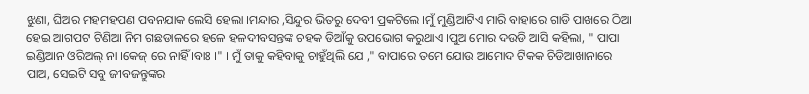ଝୁଣା, ଘିଅର ମହମହପଣ ପବନଯାକ ଲେସି ହେଲା ।ମନ୍ଦାର ,ସିନ୍ଦୁର ଭିତରୁ ଦେବୀ ପ୍ରକଟିଲେ ।ମୁଁ ମୁଣ୍ଡିଆଟିଏ ମାରି ବାହାରେ ଗାଡି ପାଖରେ ଠିଆ ହେଇ ଆଗପଟ ଟିଣିଆ ନିମ ଗଛଡାଳରେ ହଳେ ହଳଦୀବସନ୍ତଙ୍କ ଚହକ ଡିଆଁକୁ ଉପଭୋଗ କରୁଥାଏ ।ପୁଅ ମୋର ଦଉଡି ଆସି କହିଲା, " ପାପା ଇଣ୍ଡିଆନ ଓରିଅଲ୍ ନା ।କେଜ୍ ରେ ନାହିଁ ।ବାଃ ।" । ମୁଁ ତାକୁ କହିବାକୁ ଚାହୁଁଥିଲି ଯେ ," ବାପାରେ ତମେ ଯୋଉ ଆମୋଦ ଟିକକ ଚିଡିଆଖାନାରେ ପାଅ, ସେଇଟି ସବୁ ଜୀବଜନ୍ତୁଙ୍କର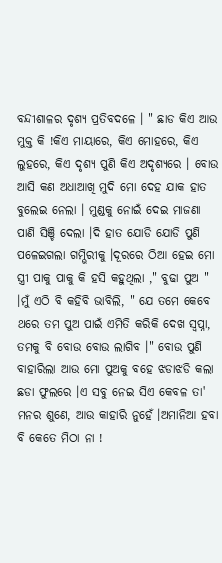ବନ୍ଦୀଶାଳର ଦୃଶ୍ୟ ପ୍ରତିବଦଳେ । " ଛାଡ କିଏ ଆଉ ମୁକ୍ତ କି !କିଏ ମାୟାରେ, କିଏ ମୋହରେ, କିଏ ଲୁହରେ, କିଏ ଦୃଶ୍ୟ ପୁଣି କିଏ ଅଦୃଶ୍ୟରେ । ବୋଉ ଆସି କଣ ଅଧାଆଖି ମୁଦି ମୋ ଦେହ ଯାକ ହାତ ବୁଲେଇ ନେଲା । ମୁଣ୍ଡକୁ ନୋଇଁ ଦେଇ ମାଜଣା ପାଣି ସିଞ୍ଚି ଦେଲା ।ଦି ହାତ ଯୋଡି ଯୋଡି ପୁଣି ପଳେଇଗଲା ଗମ୍ଭିରୀକୁ ।ଦୂରରେ ଠିଆ ହେଇ ମୋ ସ୍ତ୍ରୀ ପାକୁ ପାକୁ କି ହସି କହୁଥିଲା ," ବୁଢା ପୁଅ " ।ମୁଁ ଏଠି ବି କହିବି ଭାବିଲି, " ଯେ ତମେ କେବେ ଥରେ ତମ ପୁଅ ପାଇଁ ଏମିତି କରିକି ଦେଖ ସ୍ବପ୍ନା, ତମକୁ ବି ବୋଉ ବୋଉ ଲାଗିବ ।" ବୋଉ ପୁଣି ବାହାରିଲା ଆଉ ମୋ ପୁଅକୁ ବହେ ଝଡାଝଡି କଲା ଛଡା ଫୁଲରେ ।ଏ ସବୁ ନେଇ ସିଏ କେବଳ ତା' ମନର ଶୁଣେ, ଆଉ କାହାରି ନୁହେଁ ।ଅମାନିଆ ହବା ବି କେତେ ମିଠା ନା !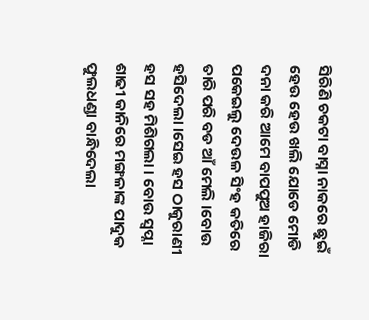ସିରିଣି ଚକଟା ବାସ୍ନା ନାକରେ ଛୁଇଁ ହେଉ ହେଉ ଖଲି ଯୋଡେ ମୋଡି ଦନା କରି ଆମେ ବାପପୁଅ ହାଜିରା ପକେଇଲୁ ଦେଉଳ ସିଂହ କତିରେ ତାରି ପରି ବଡ ଆଁ ମେଲି ।ବୋଉ ହସିଦେଲା ।ସେଇ ହସ ଠାକୁରାଣୀ ହସ ସହ ମିଶିଗଲା । ବୋଉ ସ୍ବପ୍ନା ଶାଢୀ କାନିରେ ମଙ୍ଗଳାଙ୍କ ପାଦୁକ ଫୁଲଧଣ୍ଡା ବାନ୍ଧିଦେଲା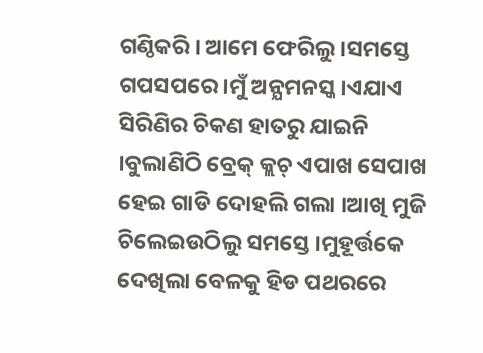ଗଣ୍ଠିକରି । ଆମେ ଫେରିଲୁ ।ସମସ୍ତେ ଗପସପରେ ।ମୁଁ ଅନ୍ଯମନସ୍କ ।ଏଯାଏ ସିରିଣିର ଚିକଣ ହାତରୁ ଯାଇନି ।ବୁଲାଣିଠି ବ୍ରେକ୍ କ୍ଲଚ୍ ଏପାଖ ସେପାଖ ହେଇ ଗାଡି ଦୋହଲି ଗଲା ।ଆଖି ମୁଜି ଚିଲେଇଉଠିଲୁ ସମସ୍ତେ ।ମୁହୂର୍ତ୍ତକେ ଦେଖିଲା ବେଳକୁ ହିଡ ପଥରରେ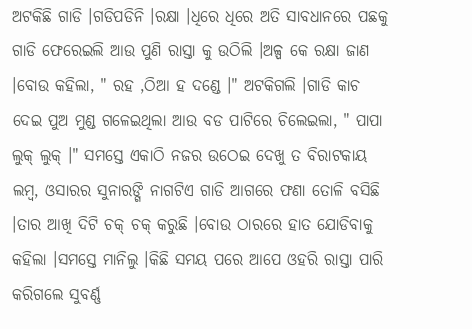ଅଟକିଛି ଗାଡି ।ଗଡିପଡିନି ।ରକ୍ଷା ।ଧିରେ ଧିରେ ଅତି ସାବଧାନରେ ପଛକୁ ଗାଡି ଫେରେଇଲି ଆଉ ପୁଣି ରାସ୍ତା କୁ ଉଠିଲି ।ଅଳ୍ପ କେ ରକ୍ଷା ଜାଣ ।ବୋଉ କହିଲା, " ରହ ,ଠିଆ ହ ଦଣ୍ଡେ ।" ଅଟକିଗଲି ।ଗାଡି କାଚ ଦେଇ ପୁଅ ମୁଣ୍ଡ ଗଳେଇଥିଲା ଆଉ ବଡ ପାଟିରେ ଚିଲେଇଲା, " ପାପା ଲୁକ୍ ଲୁକ୍ ।" ସମସ୍ତେ ଏକାଠି ନଜର ଉଠେଇ ଦେଖୁ ତ ବିରାଟକାୟ ଲମ୍ବ, ଓସାରର ସୁନାରଙ୍ଗି ନାଗଟିଏ ଗାଡି ଆଗରେ ଫଣା ତୋଳି ବସିଛି ।ତାର ଆଖି ଦିଟି ଚକ୍ ଚକ୍ କରୁଛି ।ବୋଉ ଠାରରେ ହାତ ଯୋଡିବାକୁ କହିଲା ।ସମସ୍ତେ ମାନିଲୁ ।କିଛି ସମୟ ପରେ ଆପେ ଓହରି ରାସ୍ତା ପାରି କରିଗଲେ ସୁବର୍ଣ୍ଣ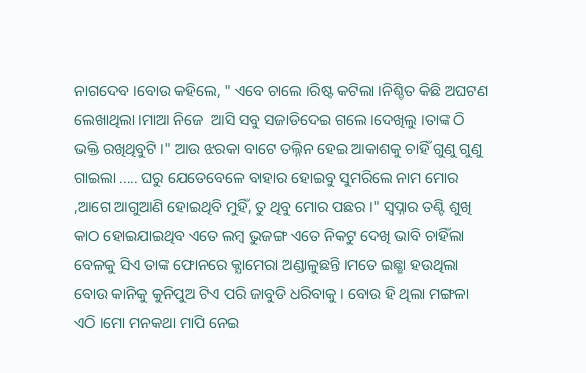ନାଗଦେବ ।ବୋଉ କହିଲେ, " ଏବେ ଚାଲେ ।ରିଷ୍ଟ କଟିଲା ।ନିଶ୍ଚିତ କିଛି ଅଘଟଣ ଲେଖାଥିଲା ।ମାଆ ନିଜେ  ଆସି ସବୁ ସଜାଡିଦେଇ ଗଲେ ।ଦେଖିଲୁ ।ତାଙ୍କ ଠି ଭକ୍ତି ରଖିଥିବୁଟି ।" ଆଉ ଝରକା ବାଟେ ତଲ୍ନିନ ହେଇ ଆକାଶକୁ ଚାହିଁ ଗୁଣୁ ଗୁଣୁ ଗାଇଲା ..... ଘରୁ ଯେତେବେଳେ ବାହାର ହୋଇବୁ ସୁମରିଲେ ନାମ ମୋର ,ଆଗେ ଆଗୁଆଣି ହୋଇଥିବି ମୁହିଁ, ତୁ ଥିବୁ ମୋର ପଛର ।" ସ୍ବପ୍ନାର ତଣ୍ଟି ଶୁଖି କାଠ ହୋଇଯାଇଥିବ ଏତେ ଲମ୍ବ ଭୁଜଙ୍ଗ ଏତେ ନିକଟୁ ଦେଖି ଭାବି ଚାହିଁଲା ବେଳକୁ ସିଏ ତାଙ୍କ ଫୋନରେ କ୍ଯାମେରା ଅଣ୍ଡାଳୁଛନ୍ତି ।ମତେ ଇଛ୍ଛା ହଉଥିଲା ବୋଉ କାନିକୁ କୁନିପୁଅ ଟିଏ ପରି ଜାବୁଡି ଧରିବାକୁ । ବୋଉ ହି ଥିଲା ମଙ୍ଗଳା ଏଠି ।ମୋ ମନକଥା ମାପି ନେଇ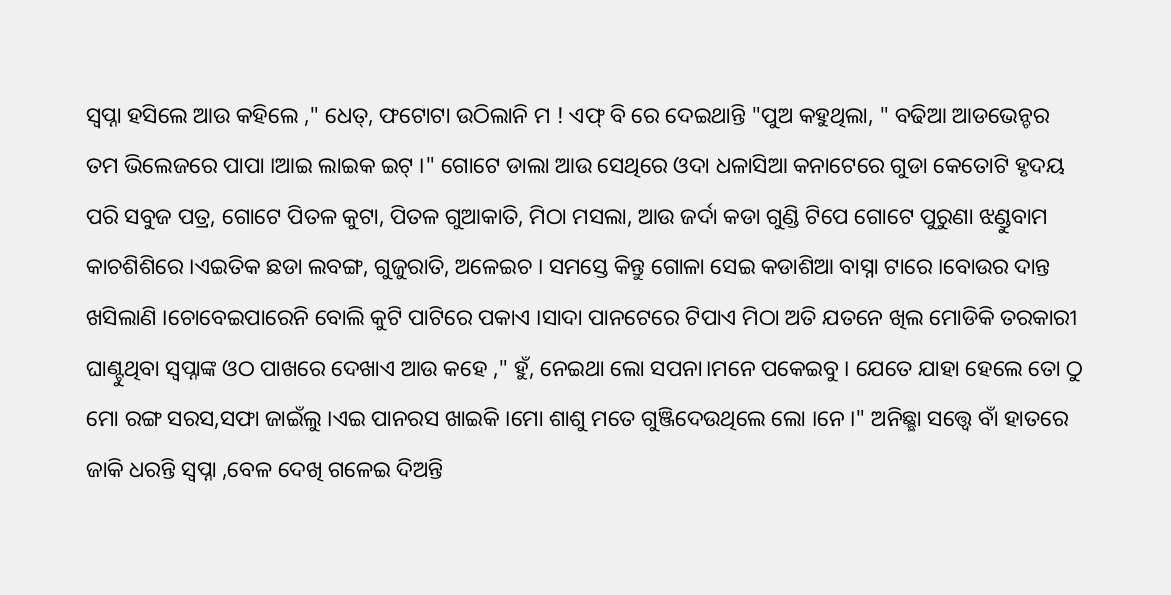ସ୍ବପ୍ନା ହସିଲେ ଆଉ କହିଲେ ," ଧେତ୍, ଫଟୋଟା ଉଠିଲାନି ମ ! ଏଫ୍ ବି ରେ ଦେଇଥାନ୍ତି "ପୁଅ କହୁଥିଲା, " ବଢିଆ ଆଡଭେନ୍ଚର ତମ ଭିଲେଜରେ ପାପା ।ଆଇ ଲାଇକ ଇଟ୍ ।" ଗୋଟେ ଡାଲା ଆଉ ସେଥିରେ ଓଦା ଧଳାସିଆ କନାଟେରେ ଗୁଡା କେତୋଟି ହୃଦୟ ପରି ସବୁଜ ପତ୍ର, ଗୋଟେ ପିତଳ କୁଟା, ପିତଳ ଗୁଆକାତି, ମିଠା ମସଲା, ଆଉ ଜର୍ଦା କଡା ଗୁଣ୍ଡି ଟିପେ ଗୋଟେ ପୁରୁଣା ଝଣ୍ଡୁବାମ କାଚଶିଶିରେ ।ଏଇତିକ ଛଡା ଲବଙ୍ଗ, ଗୁଜୁରାତି, ଅଳେଇଚ । ସମସ୍ତେ କିନ୍ତୁ ଗୋଳା ସେଇ କଡାଶିଆ ବାସ୍ନା ଟାରେ ।ବୋଉର ଦାନ୍ତ ଖସିଲାଣି ।ଚୋବେଇପାରେନି ବୋଲି କୁଟି ପାଟିରେ ପକାଏ ।ସାଦା ପାନଟେରେ ଟିପାଏ ମିଠା ଅତି ଯତନେ ଖିଲ ମୋଡିକି ତରକାରୀ ଘାଣ୍ଟୁଥିବା ସ୍ବପ୍ନାଙ୍କ ଓଠ ପାଖରେ ଦେଖାଏ ଆଉ କହେ ," ହୁଁ, ନେଇଥା ଲୋ ସପନା।ମନେ ପକେଇବୁ । ଯେତେ ଯାହା ହେଲେ ତୋ ଠୁ ମୋ ରଙ୍ଗ ସରସ,ସଫା ଜାଇଁଲୁ ।ଏଇ ପାନରସ ଖାଇକି ।ମୋ ଶାଶୁ ମତେ ଗୁଞ୍ଜିଦେଉଥିଲେ ଲୋ ।ନେ ।" ଅନିଛ୍ଛା ସତ୍ତ୍ବେ ବାଁ ହାତରେ ଜାକି ଧରନ୍ତି ସ୍ବପ୍ନା ,ବେଳ ଦେଖି ଗଳେଇ ଦିଅନ୍ତି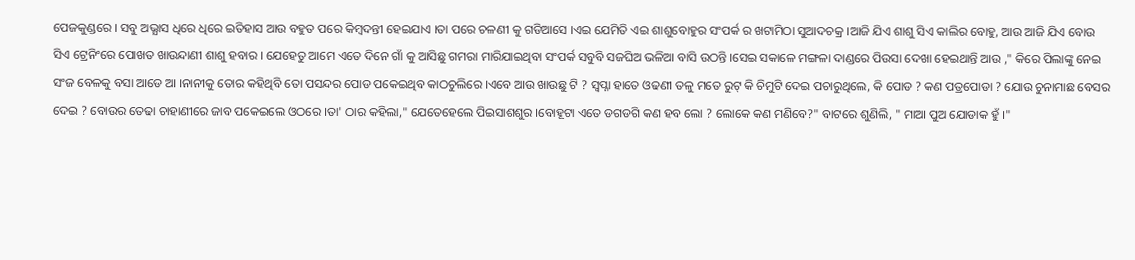ପେଜକୁଣ୍ଡରେ । ସବୁ ଅଭ୍ଯାସ ଧିରେ ଧିରେ ଇତିହାସ ଆଉ ବହୁତ ପରେ କିମ୍ବଦନ୍ତୀ ହେଇଯାଏ ।ତା ପରେ ଚଳଣୀ କୁ ଗଡିଆସେ ।ଏଇ ଯେମିତି ଏଇ ଶାଶୁବୋହୁର ସଂପର୍କ ର ଖଟାମିଠା ସୁଆଦଚକ୍ର ।ଆଜି ଯିଏ ଶାଶୁ ସିଏ କାଲିର ବୋହୁ, ଆଉ ଆଜି ଯିଏ ବୋଉ ସିଏ ଟ୍ରେନିଂରେ ପୋଖତ ଖାଉନ୍ଦାଣୀ ଶାଶୁ ହବାର । ଯେହେତୁ ଆମେ ଏତେ ଦିନେ ଗାଁ କୁ ଆସିଛୁ ଗମରା ମାରିଯାଇଥିବା ସଂପର୍କ ସବୁବି ସଜଘିଅ ଭଳିଆ ବାସି ଉଠନ୍ତି ।ସେଇ ସକାଳେ ମଙ୍ଗଳା ଦାଣ୍ଡରେ ପିଉସା ଦେଖା ହେଇଥାନ୍ତି ଆଉ ," କିରେ ପିଲାଙ୍କୁ ନେଇ ସଂଜ ବେଳକୁ ବସା ଆଡେ ଆ ।ନାନୀକୁ ତୋର କହିଥିବି ତୋ ପସନ୍ଦର ପୋଡ ପକେଇଥିବ କାଠଚୁଲିରେ ।ଏବେ ଆଉ ଖାଉଛୁ ଟି ? ସ୍ବପ୍ନା ହାତେ ଓଢଣୀ ତଳୁ ମତେ ରୁଟ୍ କି ଚିମୁଟି ଦେଇ ପଚାରୁଥିଲେ, କି ପୋଡ ? କଣ ପତ୍ରପୋଡା ? ଯୋଉ ଚୁନାମାଛ ବେସର ଦେଇ ? ବୋଉର ତେଢା ଚାହାଣୀରେ ଜାବ ପକେଇଲେ ଓଠରେ ।ତା' ଠାର କହିଲା," ଯେତେହେଲେ ପିଇସାଶଶୁର ।ବୋହୂଟା ଏତେ ଡଗଡଗି କଣ ହବ ଲୋ ? ଲୋକେ କଣ ମଣିବେ?" ବାଟରେ ଶୁଣିଲି, " ମାଆ ପୁଅ ଯୋଡାକ ହୁଁ ।"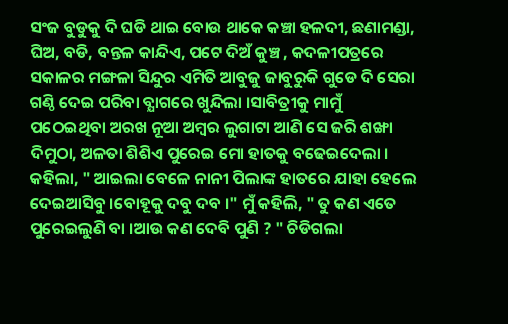ସଂଜ ବୁଡୁକୁ ଦି ଘଡି ଥାଇ ବୋଉ ଥାକେ କଞ୍ଚା ହଳଦୀ, ଛଣାମଣ୍ଡା, ଘିଅ, ବଡି, ବନ୍ତଳ କାନ୍ଦିଏ, ପଟେ ଦିଅଁ କୁଞ୍ଚ , କଦଳୀପତ୍ରରେ ସକାଳର ମଙ୍ଗଳା ସିନ୍ଦୁର ଏମିତି ଆବୁଜୁ ଜାବୁରୁକି ଗୁଡେ ଦି ସେରା ଗଣ୍ଠି ଦେଇ ପରିବା ବ୍ଯାଗରେ ଖୁନ୍ଦିଲା ।ସାବିତ୍ରୀକୁ ମାମୁଁ ପଠେଇଥିବା ଅରଖ ନୂଆ ଅମ୍ବର ଲୁଗାଟା ଆଣି ସେ ଜରି ଶଙ୍ଖା ଦିମୁଠା, ଅଳତା ଶିଶିଏ ପୁରେଇ ମୋ ହାତକୁ ବଢେଇଦେଲା । କହିଲା, " ଆଇଲା ବେଳେ ନାନୀ ପିଲାଙ୍କ ହାତରେ ଯାହା ହେଲେ ଦେଇଆସିବୁ ।ବୋହୂକୁ ଦବୁ ଦବ ।" ମୁଁ କହିଲି, " ତୁ କଣ ଏତେ ପୁରେଇଲୁଣି ବା ।ଆଉ କଣ ଦେବି ପୁଣି ? " ଚିଡିଗଲା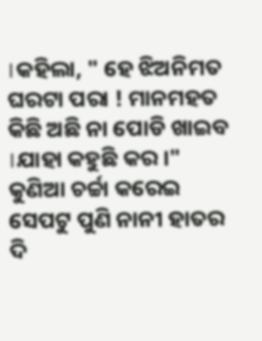।କହିଲା, " ହେ ଝିଅନିମତ ଘରଟା ପରା ! ମାନମହତ କିଛି ଅଛି ନା ପୋଡି ଖାଇବ ।ଯାହା କହୁଛି କର ।" କୁଣିଆ ଚର୍ଚ୍ଚା କରେଇ ସେପଟୁ ପୁଣି ନାନୀ ହାତର ଦି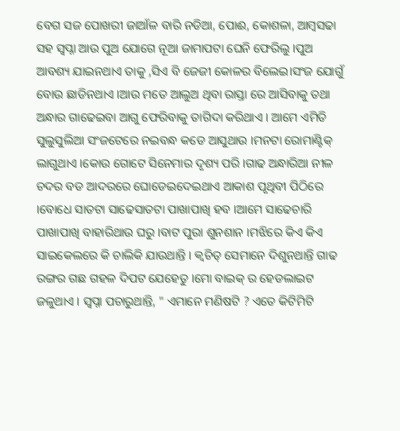ବେଗ ସଜ ପୋଖରୀ ଜାଆଁଳ ବାରି ନଡିଆ, ପୋଈ, କୋଶଳା, ଆମ୍ବସଢା ସହ ସ୍ବପ୍ନା ଆଉ ପୁଅ ଯୋଗେ ନୂଆ ଜାମାପଟା ଘେନି ଫେରିଲୁ ।ପୁଅ ଆବଶ୍ୟ ଯାଇନଥାଏ ତାକୁ ,ସିଏ ବି ଜେଜୀ କୋଳର ବିଲେଇ।ସଂଜ ଯୋଗୁଁ ବୋଉ ଛାଡିନଥାଏ ।ଆଉ ମତେ ଆଲୁଅ ଥିବା ରାସ୍ତା ରେ ଆସିବାକୁ ତଥା ଅନ୍ଧାର ଗାଢେଇବା ଆଗୁ ଫେରିବାକୁ ତାଗିଦା କରିଥାଏ । ଆମେ ଏମିତି ସୁଲୁସୁଲିଆ ସଂଜଟେରେ ନଇବନ୍ଧ କଡେ ଆସୁଥାଉ ।ମନଟା ରୋମାଣ୍ଟିକ୍ ଲାଗୁଥାଏ ।କୋଉ ଗୋଟେ ସିନେମାର ଦୃଶ୍ୟ ପରି ।ଗାଢ ଅନ୍ଧାରିଆ ନୀଳ ଚଦର ବଡ ଆଦରରେ ଘୋଡେଇଦେଇଥାଏ ଆକାଶ ପୃଥିବୀ ପିଠିରେ ।ବୋଧେ ସାତଟା ସାଢେସାତଟା ପାଖାପାଖି ହବ ।ଆମେ ସାଢେଚାରି ପାଖାପାଖି ବାହାରିଥାଉ ଘରୁ ।ବାଟ ପୁରା ଶୁନଶାନ ।ମଝିରେ କିଏ କିଏ ସାଇକେଲରେ କି ଚାଲିକି ଯାଉଥାନ୍ତି । କ୍ବଚିତ୍ ସେମାନେ ଦିଶୁନଥାନ୍ତି ଗାଢ ରଙ୍ଗର ଗଛ ଗହଳ ଦିପଟ ଯେହେତୁ ।ମୋ ବାଇକ୍ ର ହେଡଲାଇଟ ଜଳୁଥାଏ । ସ୍ବପ୍ନା ପଚାରୁଥାନ୍ତି, " ଏମାନେ ମଣିଷଟି ? ଏତେ କିଟିମିଟି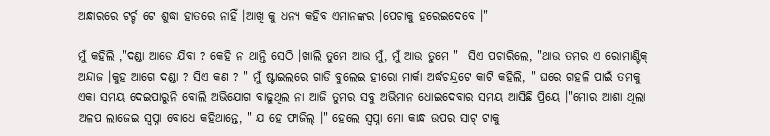ଅନ୍ଧାରରେ ଟର୍ଚ୍ଚ ଟେ ଶୁଦ୍ଧା ହାତରେ ନାହିଁ ।ଆଖି କୁ ଧନ୍ୟ କହିବ ଏମାନଙ୍କର ।ପେଚାକୁ ହରେଇଦେବେ ।"

ମୁଁ କହିଲି ,"ଦଣ୍ଡା ଆଡେ ଯିବା ? କେହି ନ ଥାନ୍ତି ସେଠି ।ଖାଲି ତୁମେ ଆଉ ମୁଁ, ମୁଁ ଆଉ ତୁମେ "  ସିଏ ପଚାରିଲେ, "ଥାଉ ତମର ଏ ରୋମାଣ୍ଟିକ୍ ଅନ୍ଦାଜ ।କୁହ ଆଗେ ଦଣ୍ଡା ? ସିଏ କଣ ? " ମୁଁ ଷ୍ଟାଇଲରେ ଗାଡି ବୁଲେଇ ହୀରୋ ମାର୍କା ଅର୍ଦ୍ଧଚନ୍ଦ୍ରଟେ କାଟି କହିଲି, " ଘରେ ଗହଳି ପାଇଁ ତମକୁ ଏକା ସମୟ ଦେଇପାରୁନି ବୋଲି ଅଭିଯୋଗ ବାଢୁଥିଲ ନା ଆଜି ତୁମର ସବୁ ଅଭିମାନ ଧୋଇଦେବାର ସମୟ ଆସିଛି ପ୍ରିୟେ ।"ମୋର ଆଶା ଥିଲା ଅଳପ ଲାଜେଇ ସ୍ବପ୍ନା ବୋଧେ କହିଥାନ୍ତେ, " ଯ ହେ ଫାଜିଲ୍ ।" ହେଲେ ସ୍ବପ୍ନା ମୋ କାନ୍ଧ ଉପର ସାଟ୍ ଟାକୁ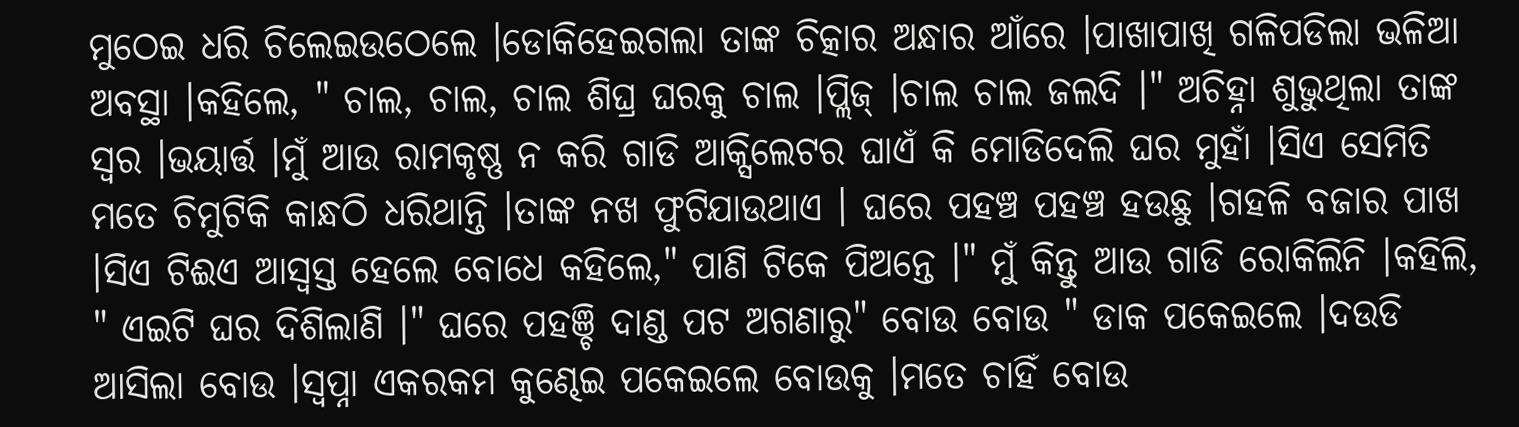ମୁଠେଇ ଧରି ଚିଲେଇଉଠେଲେ ।ଡୋକିହେଇଗଲା ତାଙ୍କ ଚିତ୍କାର ଅନ୍ଧାର ଆଁରେ ।ପାଖାପାଖି ଗଳିପଡିଲା ଭଳିଆ ଅବସ୍ଥା ।କହିଲେ, " ଚାଲ, ଚାଲ, ଚାଲ ଶିଘ୍ର ଘରକୁ ଚାଲ ।ପ୍ଲିଜ୍ ।ଚାଲ ଚାଲ ଜଲଦି ।" ଅଚିହ୍ନା ଶୁଭୁଥିଲା ତାଙ୍କ ସ୍ବର ।ଭୟାର୍ତ୍ତ ।ମୁଁ ଆଉ ରାମକୃଷ୍ଣ ନ କରି ଗାଡି ଆକ୍ସିଲେଟର ଘାଏଁ କି ମୋଡିଦେଲି ଘର ମୁହାଁ ।ସିଏ ସେମିତି ମତେ ଚିମୁଟିକି କାନ୍ଧଠି ଧରିଥାନ୍ତି ।ତାଙ୍କ ନଖ ଫୁଟିଯାଉଥାଏ । ଘରେ ପହଞ୍ଚ ପହଞ୍ଚ ହଉଛୁ ।ଗହଳି ବଜାର ପାଖ ।ସିଏ ଟିଈଏ ଆସ୍ବସ୍ତ ହେଲେ ବୋଧେ କହିଲେ," ପାଣି ଟିକେ ପିଅନ୍ତେ ।" ମୁଁ କିନ୍ତୁ ଆଉ ଗାଡି ରୋକିଲିନି ।କହିଲି, " ଏଇଟି ଘର ଦିଶିଲାଣି ।" ଘରେ ପହଞ୍ଚି ଦାଣ୍ଡ ପଟ ଅଗଣାରୁ" ବୋଉ ବୋଉ " ଡାକ ପକେଇଲେ ।ଦଉଡି ଆସିଲା ବୋଉ ।ସ୍ବପ୍ନା ଏକରକମ କୁଣ୍ଢେଇ ପକେଇଲେ ବୋଉକୁ ।ମତେ ଚାହିଁ ବୋଉ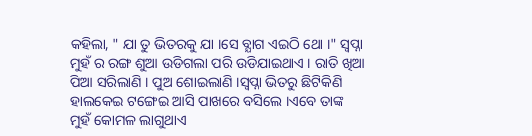କହିଲା, " ଯା ତୁ ଭିତରକୁ ଯା ।ସେ ବ୍ଯାଗ ଏଇଠି ଥୋ ।" ସ୍ବପ୍ନା ମୁହଁ ର ରଙ୍ଗ ଶୁଆ ଉଡିଗଲା ପରି ଉଡିଯାଇଥାଏ । ରାତି ଖିଆ ପିଆ ସରିଲାଣି । ପୁଅ ଶୋଇଲାଣି ।ସ୍ବପ୍ନା ଭିତରୁ ଛିଟିକିଣି ହାଲକେଇ ଟଙ୍ଗେଇ ଆସି ପାଖରେ ବସିଲେ ।ଏବେ ତାଙ୍କ ମୁହଁ କୋମଳ ଲାଗୁଥାଏ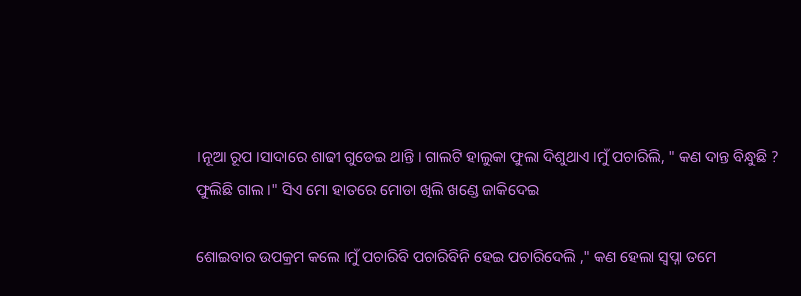।ନୂଆ ରୂପ ।ସାଦାରେ ଶାଢୀ ଗୁଡେଇ ଥାନ୍ତି । ଗାଲଟି ହାଲୁକା ଫୁଲା ଦିଶୁଥାଏ ।ମୁଁ ପଚାରିଲି, " କଣ ଦାନ୍ତ ବିନ୍ଧୁଛି ? ଫୁଲିଛି ଗାଲ ।" ସିଏ ମୋ ହାତରେ ମୋଡା ଖିଲି ଖଣ୍ଡେ ଜାକିଦେଇ

ଶୋଇବାର ଉପକ୍ରମ କଲେ ।ମୁଁ ପଚାରିବି ପଚାରିବିନି ହେଇ ପଚାରିଦେଲି ," କଣ ହେଲା ସ୍ବପ୍ନା ତମେ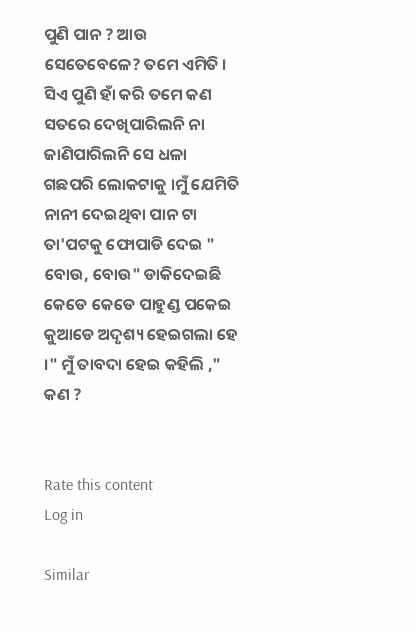ପୁଣି ପାନ ? ଆଉ ସେତେବେଳେ? ତମେ ଏମିତି । ସିଏ ପୁଣି ହାଁ କରି ତମେ କଣ ସତରେ ଦେଖିପାରିଲନି ନା ଜାଣିପାରିଲନି ସେ ଧଳା ଗଛପରି ଲୋକଟାକୁ ।ମୁଁ ଯେମିତି ନାନୀ ଦେଇଥିବା ପାନ ଟା ତା'ପଟକୁ ଫୋପାଡି ଦେଇ " ବୋଉ, ବୋଉ" ଡାକିଦେଇଛି କେଡେ କେଡେ ପାହୁଣ୍ଡ ପକେଇ କୁଆଡେ ଅଦୃଶ୍ୟ ହେଇଗଲା ହେ ।" ମୁଁ ତାବଦା ହେଇ କହିଲି ," କଣ ?


Rate this content
Log in

Similar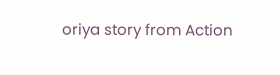oriya story from Action